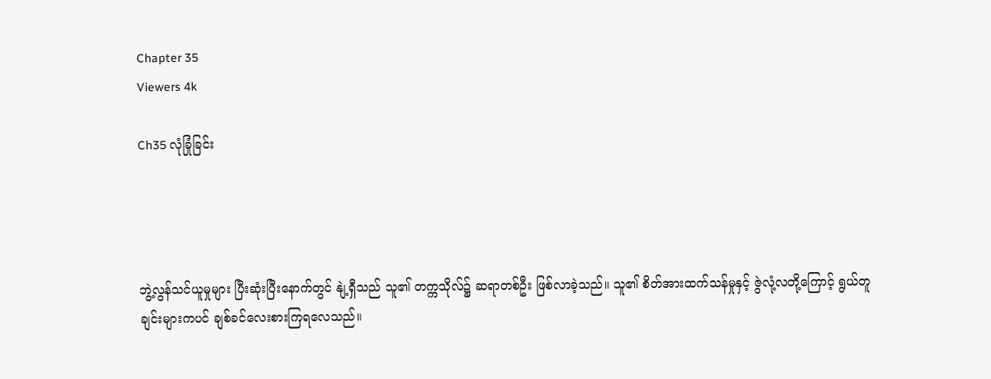Chapter 35
Viewers 4k

Ch35 လုံခြုံခြင်း




ဘွဲ့လွန်သင်ယူမှုများ ပြီးဆုံးပြီးနောက်တွင် နျဲ့ရှီသည် သူ၏ တက္ကသိုလ်၌ ဆရာတစ်ဦး ဖြစ်လာခဲ့သည်။ သူ၏ စိတ်အားထက်သန်မှုနှင့် ဇွဲလုံ့လတို့ကြောင့် ရွယ်တူချင်းများကပင် ချစ်ခင်လေးစားကြရလေသည်။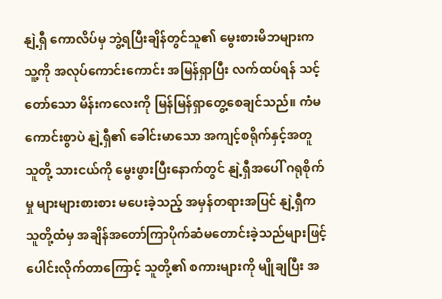နျဲ့ရှီ ကောလိပ်မှ ဘွဲ့ရပြီးချိန်တွင်သူ၏ မွေးစားမိဘများက သူ့ကို အလုပ်ကောင်းကောင်း အမြန်ရှာပြီး လက်ထပ်ရန် သင့်တော်သော မိန်းကလေးကို မြန်မြန်ရှာတွေ့စေချင်သည်။ ကံမကောင်းစွာပဲ နျဲ့ရှီ၏ ခေါင်းမာသော အကျင့်စရိုက်နှင့်အတူ သူတို့ သားငယ်ကို မွေးဖွားပြီးနောက်တွင် နျဲ့ရှီအပေါ် ဂရုစိုက်မှု များများစားစား မပေးခဲ့သည့် အမှန်တရားအပြင် နျဲ့ရှီက သူတို့ထံမှ အချိန်အတော်ကြာပိုက်ဆံမတောင်းခဲ့သည်များဖြင့် ပေါင်းလိုက်တာကြောင့် သူတို့၏ စကားများကို မျိုချပြီး အ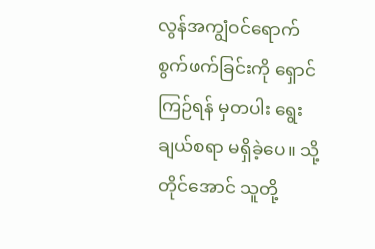လွန်အကျွံဝင်ရောက်စွက်ဖက်ခြင်းကို ရှောင်ကြဉ်ရန် မှတပါး ရွေးချယ်စရာ မရှိခဲ့ပေ။ သို့တိုင်အောင် သူတို့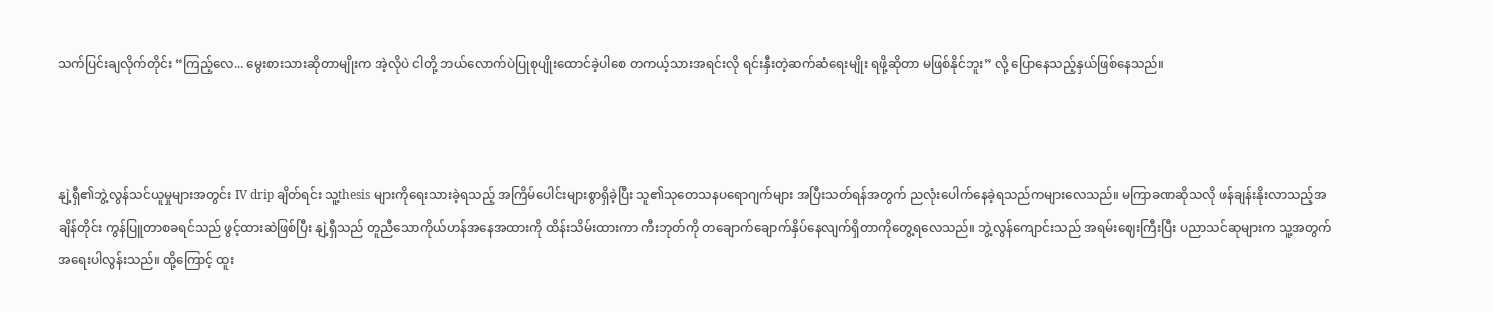သက်ပြင်းချလိုက်တိုင်း “ကြည့်လေ... မွေးစားသားဆိုတာမျိုးက အဲ့လိုပဲ ငါတို့ ဘယ်လောက်ပဲပြုစုပျိုးထောင်ခဲ့ပါစေ တကယ့်သားအရင်းလို ရင်းနှီးတဲ့ဆက်ဆံရေးမျိုး ရဖို့ဆိုတာ မဖြစ်နိုင်ဘူး” လို့ ပြောနေသည့်နှယ်ဖြစ်နေသည်။



နျဲ့ရှီ၏ဘွဲ့လွန်သင်ယူမှုများအတွင်း IV drip ချိတ်ရင်း သူ့thesis များကိုရေးသားခဲ့ရသည့် အကြိမ်ပေါင်းများစွာရှိခဲ့ပြီး သူ၏သုတေသနပရောဂျက်များ အပြီးသတ်ရန်အတွက် ညလုံးပေါက်နေခဲ့ရသည်ကများလေသည်။ မကြာခဏဆိုသလို ဖန်ချန်းနိုးလာသည့်အချိန်တိုင်း ကွန်ပြူတာစခရင်သည် ဖွင့်ထားဆဲဖြစ်ပြီး နျဲ့ရှီသည် တူညီသောကိုယ်ဟန်အနေအထားကို ထိန်းသိမ်းထားကာ ကီးဘုတ်ကို တချောက်ချောက်နှိပ်နေလျက်ရှိတာကိုတွေ့ရလေသည်။ ဘွဲ့လွန်ကျောင်းသည် အရမ်းဈေးကြီးပြီး ပညာသင်ဆုများက သူ့အတွက် အရေးပါလွန်းသည်။ ထို့ကြောင့် ထူး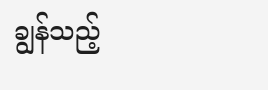ချွန်သည့်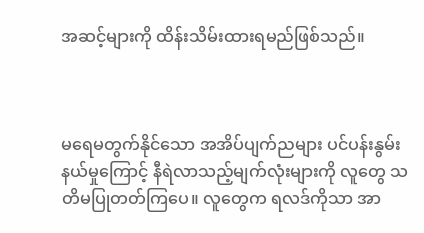အဆင့်များကို ထိန်းသိမ်းထားရမည်ဖြစ်သည်။



မရေမတွက်နိုင်သော အအိပ်ပျက်ညများ ပင်ပန်းနွမ်းနယ်မှုကြောင့် နီရဲလာသည့်မျက်လုံးများကို လူတွေ သတိမပြုတတ်ကြပေ။ လူတွေက ရလဒ်ကိုသာ အာ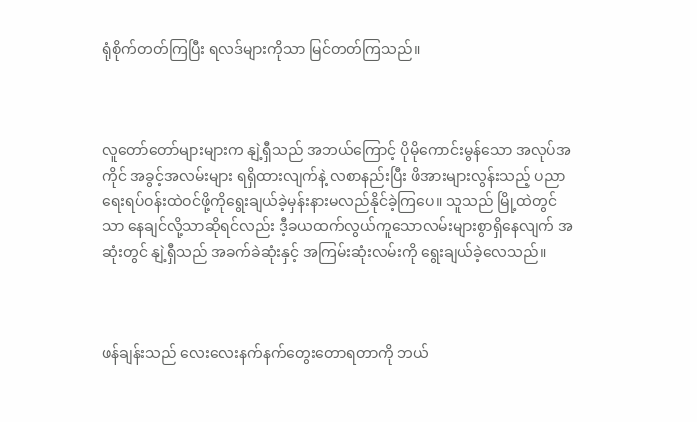ရုံစိုက်တတ်ကြပြီး ရလဒ်များကိုသာ မြင်တတ်ကြသည်။



လူတော်တော်များများက နျဲ့ရှီသည် အဘယ်ကြောင့် ပိုမိုကောင်းမွန်သော အလုပ်အကိုင် အခွင့်အလမ်းများ ရရှိထားလျက်နဲ့ လစာနည်းပြီး ဖိအားများလွန်းသည့် ပညာရေးရပ်ဝန်းထဲဝင်ဖို့ကိုရွေးချယ်ခဲ့မှန်းနားမလည်နိုင်ခဲ့ကြပေ။ သူသည် မြို့ထဲတွင်သာ နေချင်လို့သာဆိုရင်လည်း ဒီ့ခယထက်လွယ်ကူသောလမ်းများစွာရှိနေလျက် အဆုံးတွင် နျဲ့ရှီသည် အခက်ခဲဆုံးနှင့် အကြမ်းဆုံးလမ်းကို ရွေးချယ်ခဲ့လေသည်။



ဖန်ချန်းသည် လေးလေးနက်နက်တွေးတောရတာကို ဘယ်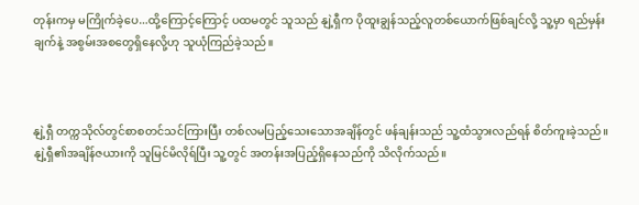တုန်းကမှ မကြိုက်ခဲ့ပေ...ထို့ကြောင့်ကြောင့် ပထမတွင် သူသည် နျဲ့ရှီက ပိုထူးချွန်သည့်လူတစ်ယောက်ဖြစ်ချင်လို့ သူ့မှာ ရည်မှန်းချက်နဲ့ အစွမ်းအစတွေရှိနေလို့ဟု သူယုံကြည်ခဲ့သည်။



နျဲ့ရှီ တက္ကသိုလ်တွင်စာစတင်သင်ကြားပြီး တစ်လမပြည့်သေးသောအချိန်တွင် ဖန်ချန်းသည် သူ့ထံသွားလည်ရန် စိတ်ကူးခဲ့သည်။ နျဲ့ရှီ၏အချိန်ဇယားကို သူမြင်မိလိုရ်ပြီး သူ့တွင် အတန်းအပြည့်ရှိနေသည်ကို သိလိုက်သည်။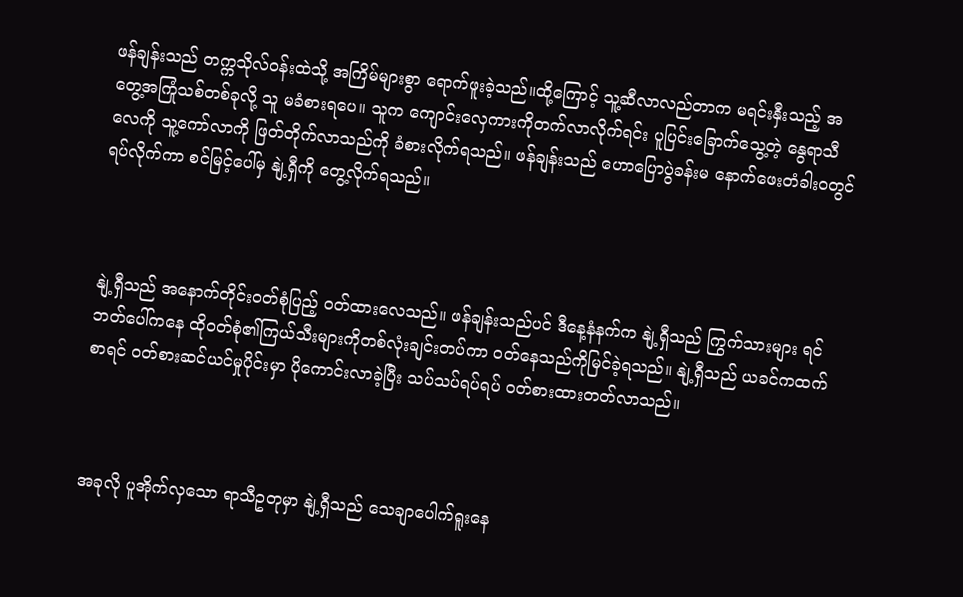ဖန်ချန်းသည် တက္ကသိုလ်ဝန်းထဲသို့ အကြိမ်များစွာ ရောက်ဖူးခဲ့သည်။ထို့ကြောင့် သူ့ဆီလာလည်တာက မရင်းနှီးသည့် အတွေ့အကြုံသစ်တစ်ခုလို့ သူ မခံစားရပေ။ သူက ကျောင်းလှေကားကိုတက်လာလိုက်ရင်း ပူပြင်းခြောက်သွေ့တဲ့ နွေရာသီလေကို သူ့ကော်လာကို ဖြတ်တိုက်လာသည်ကို ခံစားလိုက်ရသည်။ ဖန်ချန်းသည် ဟောပြောပွဲခန်းမ နောက်ဖေးတံခါးဝတွင် ရပ်လိုက်ကာ စင်မြင့်ပေါ်မှ နျဲ့ရှီကို တွေ့လိုက်ရသည်။



နျဲ့ရှီသည် အနောက်တိုင်းဝတ်စုံပြည့် ဝတ်ထားလေသည်။ ဖန်ချန်းသည်ပင် ဒီနေ့နံနက်က နျဲ့ရှီသည် ကြွက်သားများ ရင်ဘတ်ပေါ်ကနေ ထိုဝတ်စုံ၏ကြယ်သီးများကိုတစ်လုံးချင်းတပ်ကာ ဝတ်နေသည်ကိုမြင်ခဲ့ရသည်။ နျဲ့ရှီသည် ယခင်ကထက်စာရင် ၀တ်စားဆင်ယင်မှုပိုင်းမှာ ပိုကောင်းလာခဲ့ပြီး သပ်သပ်ရပ်ရပ် ဝတ်စားထားတတ်လာသည်။



အခုလို ပူအိုက်လှသော ရာသီဥတုမှာ နျဲ့ရှီသည် သေချာပေါက်ရူးနေ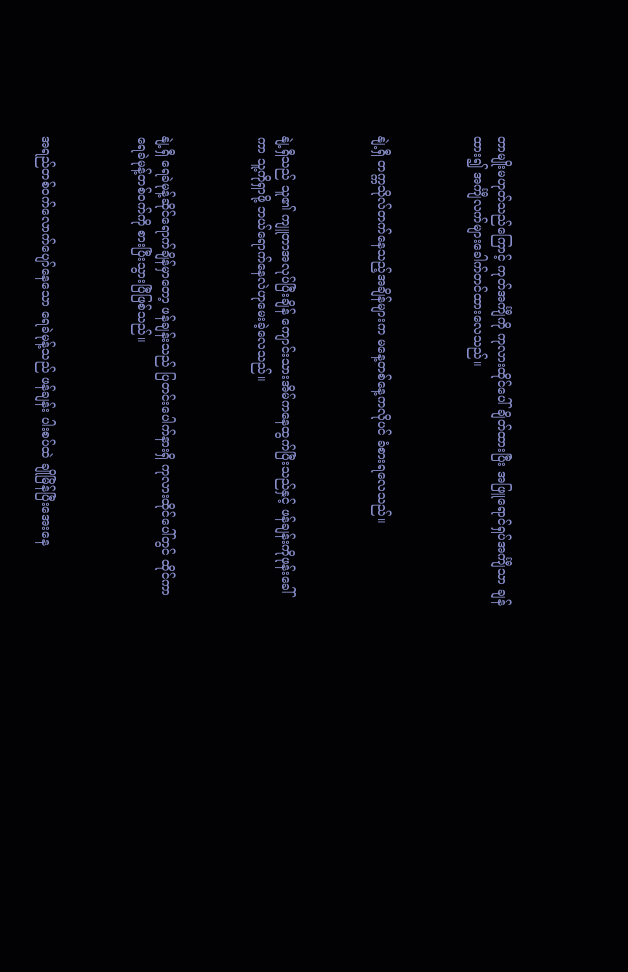တာမျိုးမဟုတ်သည်ကြောင့် ကုတ်အင်္ကျီကို ကုလားထိုင်ပေါ်ချိတ်ထားပြီး အဖြူရောင်ရှပ်အင်္ကျီသာ ချန်ထား၍ အင်္ကျီလက်များခေါက်တင်ထားလေသည်။



နျဲ့ရှီ တက္ကသိုလ်တက်နေသည့်အချိန်များက မနေ့တစ်နေ့ကလိုပင် ခံစားရလေသည်။



နျဲ့ရှီသည် သူ၏ ကျူတာအလုပ်ပြီးချိန် ကျောင်းသားအိမ်ကနေထွက်ပြီးသည်နှင့် ဖန်ချန်းကိုဖုန်းခေါ်ကာ သူ့ကိုရှာဖို့ ဘယ်ရောက်နေလဲဟုမေးခဲ့လေသည်။



နျဲ့ရှီ ရေခဲမုန့်ဆိုင်ရောက်ချိန်မှာတော့ ဖန်ချန်းသည် ပြတင်းပေါက်နားရှိ ကုလားထိုင်ပေါ်တွင် ထိုင်ကာ ရေခဲမုန့်တစ်ဝက်ကို စားပြီးသွားပြီဖြစ်သည်။



အရည်တစ်ဝက်လောက်ပျော်နေသော ရေခဲမုန့်သည် ဖန်ချန်း ပါးစပ်ထဲ ချိုမြိန်ပြီးအေးနေ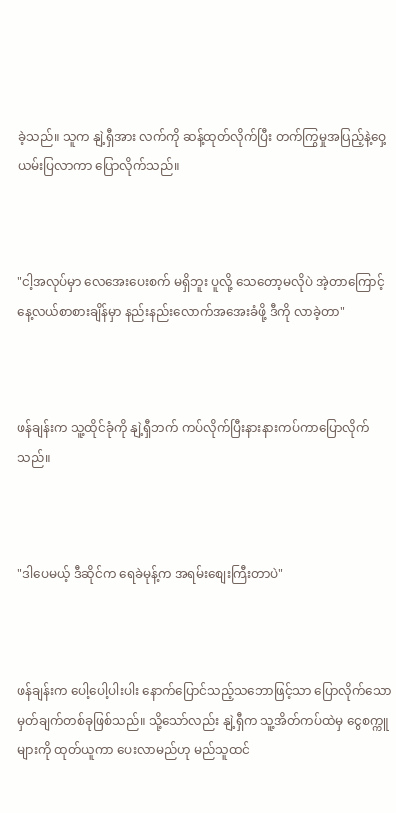ခဲ့သည်။ သူက နျဲ့ရှီအား လက်ကို ဆန့်ထုတ်လိုက်ပြီး တက်ကြွမှုအပြည့်နဲ့ဝှေ့ယမ်းပြလာကာ ပြောလိုက်သည်။



"ငါ့အလုပ်မှာ လေအေးပေးစက် မရှိဘူး ပူလို့ သေတော့မလိုပဲ အဲ့တာကြောင့် နေ့လယ်စာစားချိန်မှာ နည်းနည်းလောက်အအေးခံဖို့ ဒီကို လာခဲ့တာ"



ဖန်ချန်းက သူ့ထိုင်ခုံကို နျဲ့ရှီဘက် ကပ်လိုက်ပြီးနားနားကပ်ကာပြောလိုက်သည်။



"ဒါပေမယ့် ဒီဆိုင်က ရေခဲမုန့်က အရမ်းစျေးကြီးတာပဲ"



ဖန်ချန်းက ပေါ့ပေါ့ပါးပါး နောက်ပြောင်သည့်သဘောဖြင့်သာ ပြောလိုက်သော မှတ်ချက်တစ်ခုဖြစ်သည်။ သို့သော်လည်း နျဲ့ရှီက သူ့အိတ်ကပ်ထဲမှ ငွေစက္ကူများကို ထုတ်ယူကာ ပေးလာမည်ဟု မည်သူထင်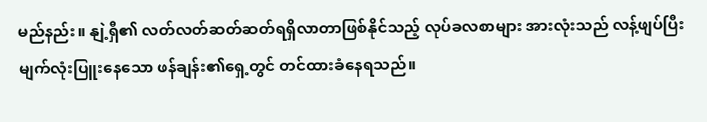မည်နည်း။ နျဲ့ရှီ၏ လတ်လတ်ဆတ်ဆတ်ရရှိလာတာဖြစ်နိုင်သည့် လုပ်ခလစာများ အားလုံးသည် လန့်ဖျပ်ပြီး မျက်လုံးပြူးနေသော ဖန်ချန်း၏ရှေ့တွင် တင်ထားခံနေရသည်။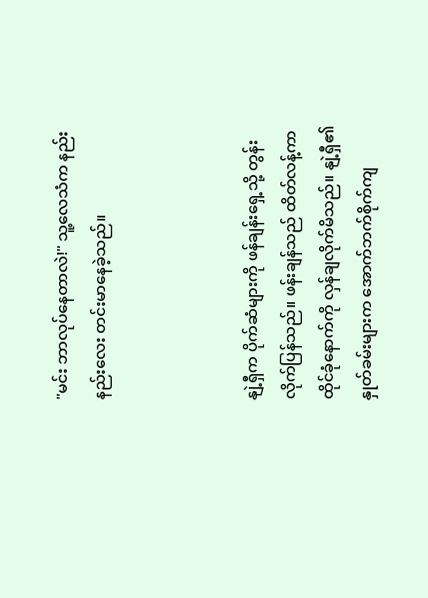"မင်း ဘာလုပ်နေတာလဲ!" သူ့လေသံက နည်းနည်းလေး တင်းမာနေခဲ့သည်။



နျဲ့ရှီက ပိုက်ဆံများကို ဖန်ချန်းရှေ့သို့ တွန်းလိုက်ပြန်သည်။ ဖန်းချန်သည် ထိတ်လန့်ကာ ထိုင်ခုံနောက်ကို လှန်ချလိုက်မိသည်။ နျဲ့ရှီ၏ နှုတ်ခမ်းများက အောက်ဘက်စိုက်ကျ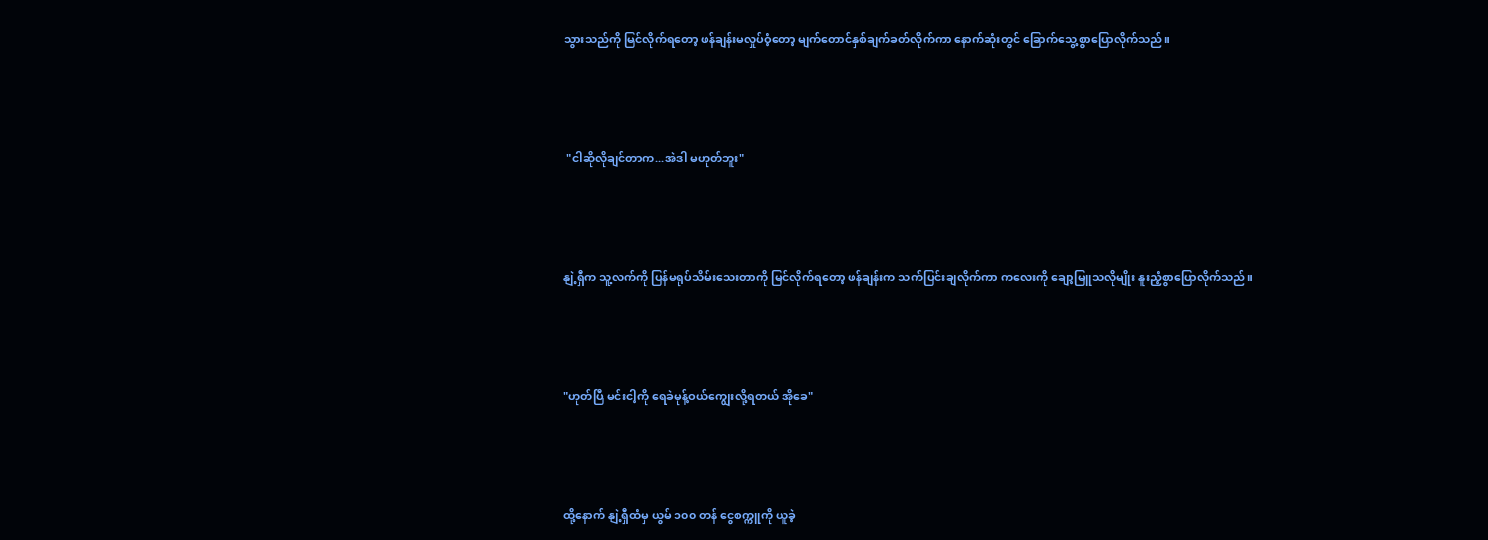သွားသည်ကို မြင်လိုက်ရတော့ ဖန်ချန်းမလှုပ်ဝံ့တော့ မျက်တောင်နှစ်ချက်ခတ်လိုက်ကာ နောက်ဆုံးတွင် ခြောက်သွေ့စွာပြောလိုက်သည်။



 "ငါဆိုလိုချင်တာက...အဲဒါ မဟုတ်ဘူး"



နျဲ့ရှီက သူ့လက်ကို ပြန်မရုပ်သိမ်းသေးတာကို မြင်လိုက်ရတော့ ဖန်ချန်းက သက်ပြင်းချလိုက်ကာ ကလေးကို ချော့မြူသလိုမျိုး နူးညံ့စွာပြောလိုက်သည်။



"ဟုတ်ပြီ မင်းငါ့ကို ရေခဲမုန့်ဝယ်ကျွေးလို့ရတယ် အိုခေ"



ထို့နောက် နျဲ့ရှီထံမှ ယွမ် ၁၀၀ တန် ငွေစက္ကူကို ယူခဲ့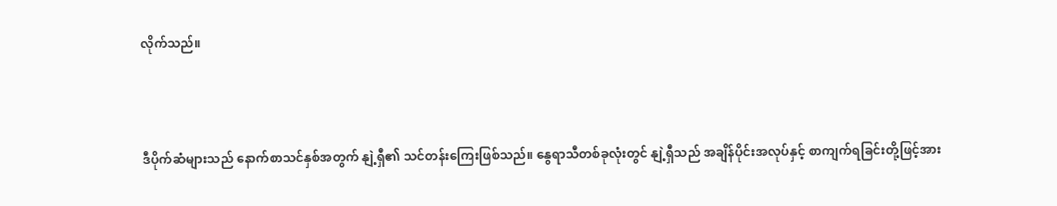လိုက်သည်။



ဒီပိုက်ဆံများသည် နောက်စာသင်နှစ်အတွက် နျဲ့ရှီ၏ သင်တန်းကြေးဖြစ်သည်။ နွေရာသီတစ်ခုလုံးတွင် နျဲ့ရှီသည် အချိန်ပိုင်းအလုပ်နှင့် စာကျက်ရခြင်းတို့ဖြင့်အား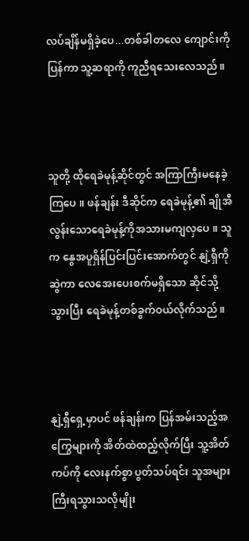လပ်ချိန်မရှိခဲ့ပေ...တစ်ခါတလေ ကျောင်းကိုပြန်ကာ သူ့ဆရာကို ကူညီရသေးလေသည်။



သူတို့ ထိုရေခဲမုန့်ဆိုင်တွင် အကြာကြီးမနေခဲ့ကြပေ။ ဖန်ချန်း ဒီဆိုင်က ရေခဲမုန့်၏ ချိုအီလွန်းသောရေခဲမုန့်ကိုအသားမကျလှပေ။ သူက နွေအပူရှိန်ပြင်းပြင်းအောက်တွင် နျဲ့ရှီကို ဆွဲကာ လေအေးပေးစက်မရှိသော ဆိုင်သို့သွားပြီး ရေခဲမုန့်တစ်ခွက်ဝယ်လိုက်သည်။



နျဲ့ရှီရှေ့မှာပင် ဖန်ချန်းက ပြန်အမ်းသည့်အကြွေများကို အိတ်ထဲထည့်လိုက်ပြီး သူ့အိတ်ကပ်ကို လေးနက်စွာ ပွတ်သပ်ရင်း သူအများကြီးရသွားသလိုမျိုး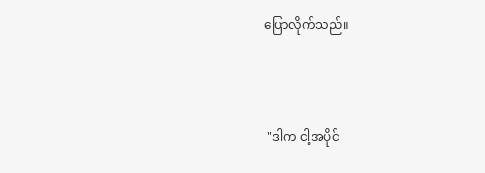ပြောလိုက်သည်။



 "ဒါက ငါ့အပိုင်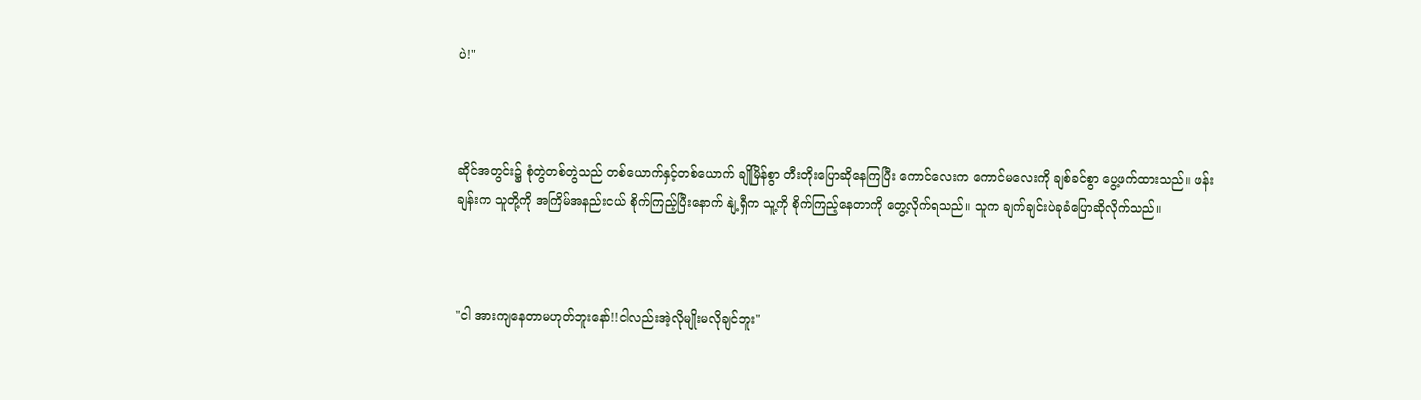ပဲ!"



ဆိုင်အတွင်း၌ စုံတွဲတစ်တွဲသည် တစ်ယောက်နှင့်တစ်ယောက် ချိုမြိန်စွာ တီးတိုးပြောဆိုနေကြပြီး ကောင်လေးက ကောင်မလေးကို ချစ်ခင်စွာ ပွေ့ဖက်ထားသည်။ ဖန်းချန်းက သူတို့ကို အကြိမ်အနည်းငယ် စိုက်ကြည့်ပြီးနောက် နျဲ့ရှီက သူ့ကို စိုက်ကြည့်နေတာကို တွေ့လိုက်ရသည်။ သူက ချက်ချင်းပဲခုခံပြောဆိုလိုက်သည်။



"ငါ အားကျနေတာမဟုတ်ဘူးနော်!!ငါလည်းအဲ့လိုမျိုးမလိုချင်ဘူး"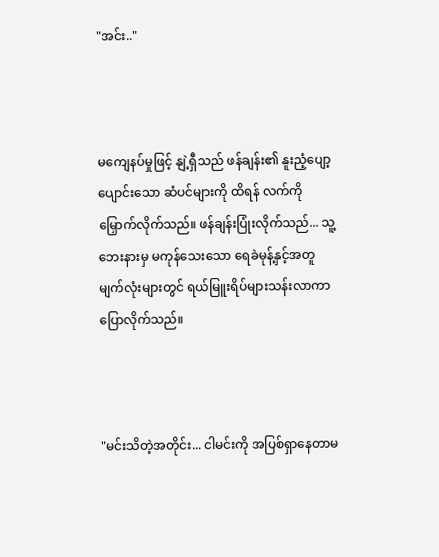"အင်း.."



မကျေနပ်မှုဖြင့် နျဲ့ရှီသည် ဖန်ချန်း၏ နူးညံ့ပျော့ပျောင်းသော ဆံပင်များကို ထိရန် လက်ကို မြှောက်လိုက်သည်။ ဖန်ချန်းပြုံးလိုက်သည်... သူ့ဘေးနားမှ မကုန်သေးသော ရေခဲမုန့်နှင့်အတူ မျက်လုံးများတွင် ရယ်မြူးရိပ်များသန်းလာကာပြောလိုက်သည်။



"မင်းသိတဲ့အတိုင်း... ငါမင်းကို အပြစ်ရှာနေတာမ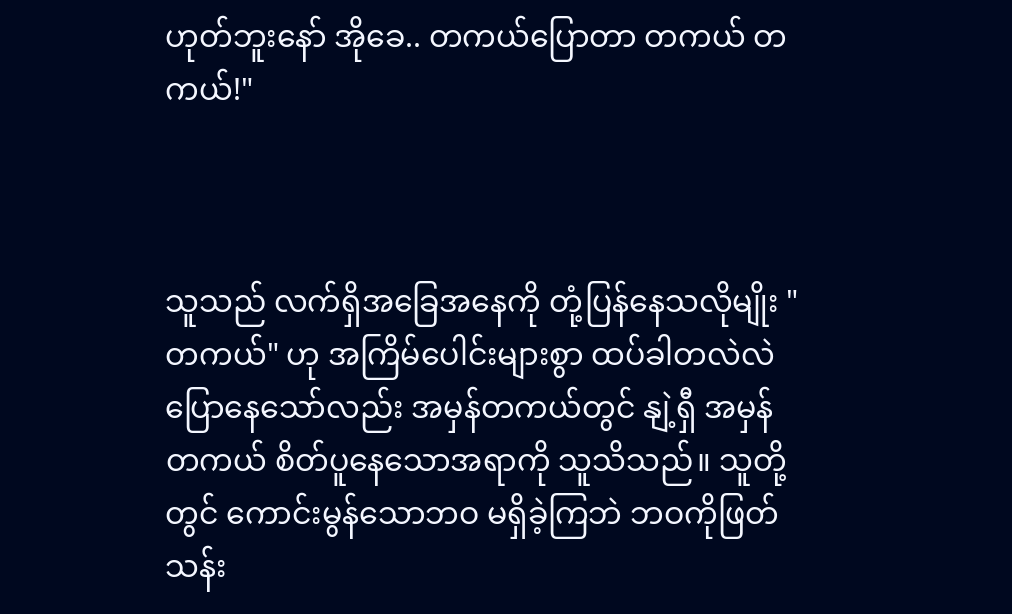ဟုတ်ဘူးနော် အိုခေ.. တကယ်ပြောတာ တကယ် တကယ်!"



သူသည် လက်ရှိအခြေအနေကို တုံ့ပြန်နေသလိုမျိုး "တကယ်" ဟု အကြိမ်ပေါင်းများစွာ ထပ်ခါတလဲလဲ ပြောနေသော်လည်း အမှန်တကယ်တွင် နျဲ့ရှီ အမှန်တကယ် စိတ်ပူနေသောအရာကို သူသိသည်။ သူတို့တွင် ကောင်းမွန်သောဘဝ မရှိခဲ့ကြဘဲ ဘဝကိုဖြတ်သန်း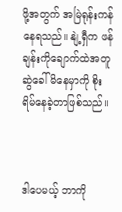ဖို့အတွက် အမြဲရုန်းကန်နေရသည်။ နျဲ့ရှီက ဖန်ချန်းကိုချောက်ထဲအတူဆွဲခေါ်မိနေမှာကို စိုးရိမ်နေခဲ့တာဖြစ်သည်။



ဒါပေမယ့် ဘာကို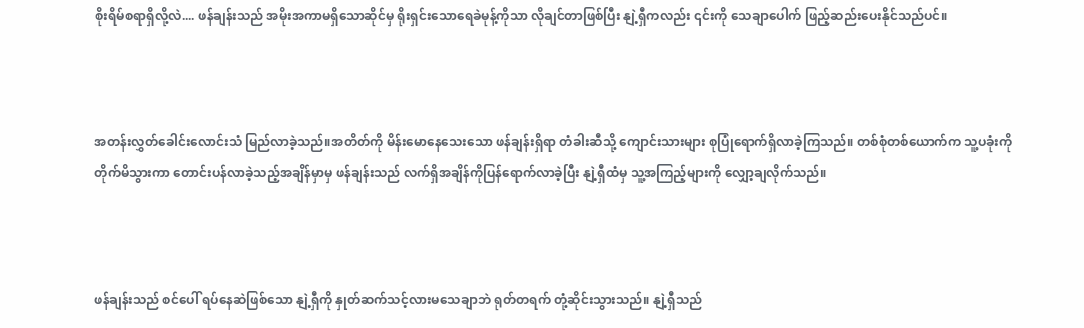စိုးရိမ်စရာရှိလို့လဲ.... ဖန်ချန်းသည် အမိုးအကာမရှိသောဆိုင်မှ ရိုးရှင်းသောရေခဲမုန့်ကိုသာ လိုချင်တာဖြစ်ပြီး နျဲ့ရှီကလည်း ၎င်းကို သေချာပေါက် ဖြည့်ဆည်းပေးနိုင်သည်ပင်။



အတန်းလွှတ်ခေါင်းလောင်းသံ မြည်လာခဲ့သည်။အတိတ်ကို မိန်းမောနေသေးသော ဖန်ချန်းရှိရာ တံခါးဆီသို့ ကျောင်းသားများ စုပြုံရောက်ရှိလာခဲ့ကြသည်။ တစ်စုံတစ်ယောက်က သူ့ပခုံးကို တိုက်မိသွားကာ တောင်းပန်လာခဲ့သည့်အချိန်မှာမှ ဖန်ချန်းသည် လက်ရှိအချိန်ကိုပြန်ရောက်လာခဲ့ပြီး နျဲ့ရှီထံမှ သူ့အကြည့်များကို လျှော့ချလိုက်သည်။



ဖန်ချန်းသည် စင်ပေါ် ရပ်နေဆဲဖြစ်သော နျဲ့ရှီကို နှုတ်ဆက်သင့်လားမသေချာဘဲ ရုတ်တရက် တုံ့ဆိုင်းသွားသည်။ နျဲ့ရှီသည်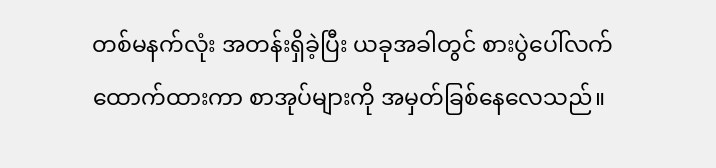တစ်မနက်လုံး အတန်းရှိခဲ့ပြီး ယခုအခါတွင် စားပွဲပေါ်လက်ထောက်ထားကာ စာအုပ်များကို အမှတ်ခြစ်နေလေသည်။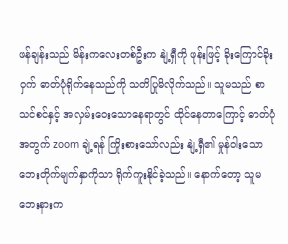ဖန်ချန်းသည် မိန်းကလေးတစ်ဦးက နျဲ့ရှီကို ဖုန်းဖြင့် ခိုးကြောင်ခိုးဝှက် ဓာတ်ပုံရိုက်နေသည်ကို သတိပြုမိလိုက်သည်။ သူမသည် စာသင်စင်နှင့် အလှမ်းဝေးသောနေရာတွင် ထိုင်နေတာကြောင့် ဓာတ်ပုံအတွက် zoom ချဲ့ရန် ကြိုးစားသော်လည်း နျဲ့ရှီ၏ မှုန်ဝါးသော ဘေးတိုက်မျက်နှာကိုသာ ရိုက်ကူးနိုင်ခဲ့သည်။ နောက်တော့ သူမဘေးနားက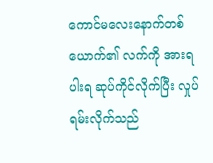ကောင်မလေးနောက်တစ်ယောက်၏ လက်ကို အားရပါးရ ဆုပ်ကိုင်လိုက်ပြီး လှုပ်ရမ်းလိုက်သည်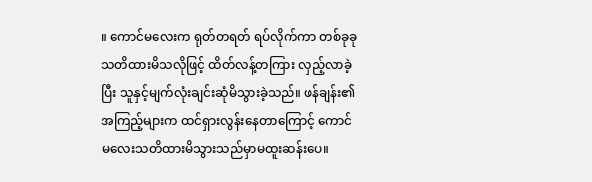။ ကောင်မလေးက ရုတ်တရတ် ရပ်လိုက်ကာ တစ်ခုခုသတိထားမိသလိုဖြင့် ထိတ်လန့်တကြား လှည့်လာခဲ့ပြီး သူနှင့်မျက်လုံးချင်းဆုံမိသွားခဲ့သည်။ ဖန်ချန်း၏အကြည့်များက ထင်ရှားလွန်းနေတာကြောင့် ကောင်မလေးသတိထားမိသွားသည်မှာမထူးဆန်းပေ။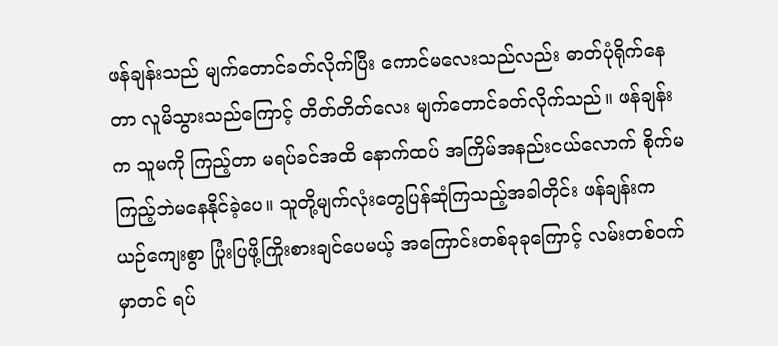ဖန်ချန်းသည် မျက်တောင်ခတ်လိုက်ပြီး ကောင်မလေးသည်လည်း ဓာတ်ပုံရိုက်နေတာ လူမိသွားသည်ကြောင့် တိတ်တိတ်လေး မျက်တောင်ခတ်လိုက်သည်။ ဖန်ချန်းက သူမကို ကြည့်တာ မရပ်ခင်အထိ နောက်ထပ် အကြိမ်အနည်းငယ်လောက် စိုက်မကြည့်ဘဲမနေနိုင်ခဲ့ပေ။ သူတို့မျက်လုံးတွေပြန်ဆုံကြသည့်အခါတိုင်း ဖန်ချန်းက ယဉ်ကျေးစွာ ပြုံးပြဖို့ကြိုးစားချင်ပေမယ့် အကြောင်းတစ်ခုခုကြောင့် လမ်းတစ်ဝက်မှာတင် ရပ်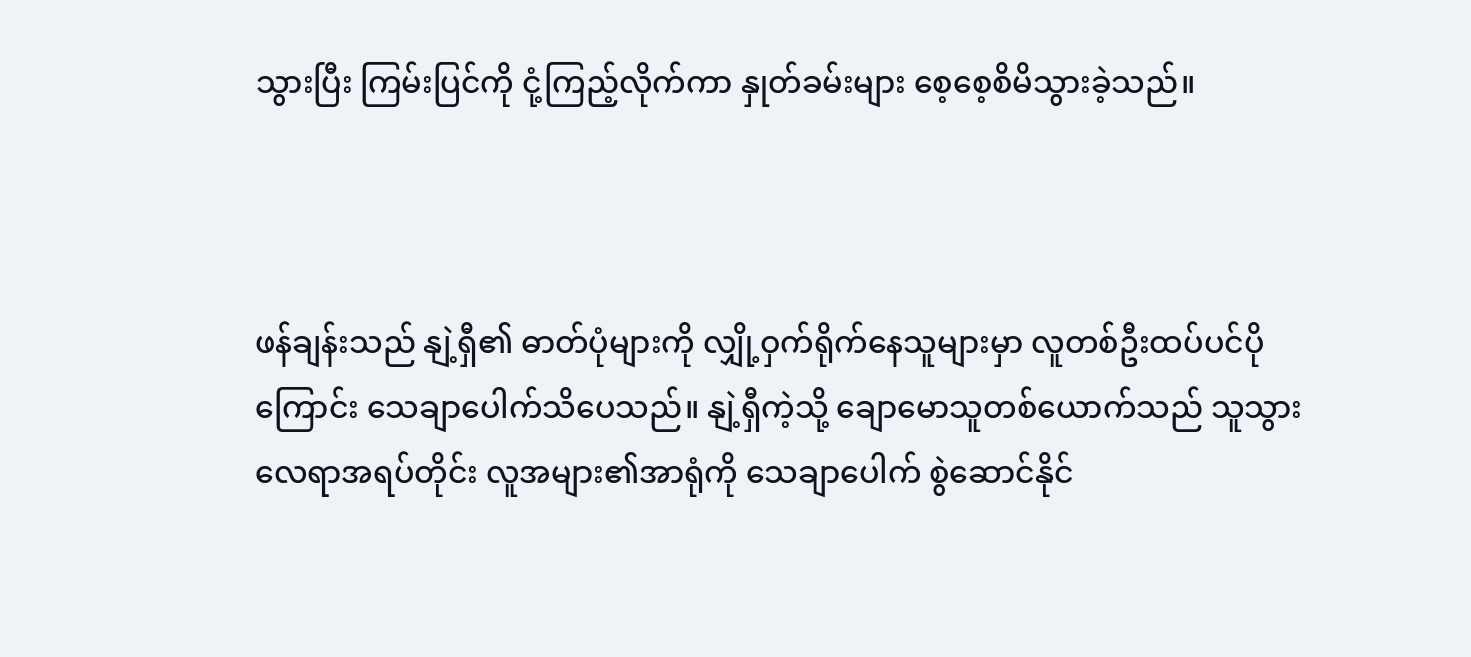သွားပြီး ကြမ်းပြင်ကို ငုံ့ကြည့်လိုက်ကာ နှုတ်ခမ်းများ စေ့စေ့စိမိသွားခဲ့သည်။



ဖန်ချန်းသည် နျဲ့ရှီ၏ ဓာတ်ပုံများကို လျှို့ဝှက်ရိုက်နေသူများမှာ လူတစ်ဦးထပ်ပင်ပိုကြောင်း သေချာပေါက်သိပေသည်။ နျဲ့ရှီကဲ့သို့ ချောမောသူတစ်ယောက်သည် သူသွားလေရာအရပ်တိုင်း လူအများ၏အာရုံကို သေချာပေါက် စွဲဆောင်နိုင်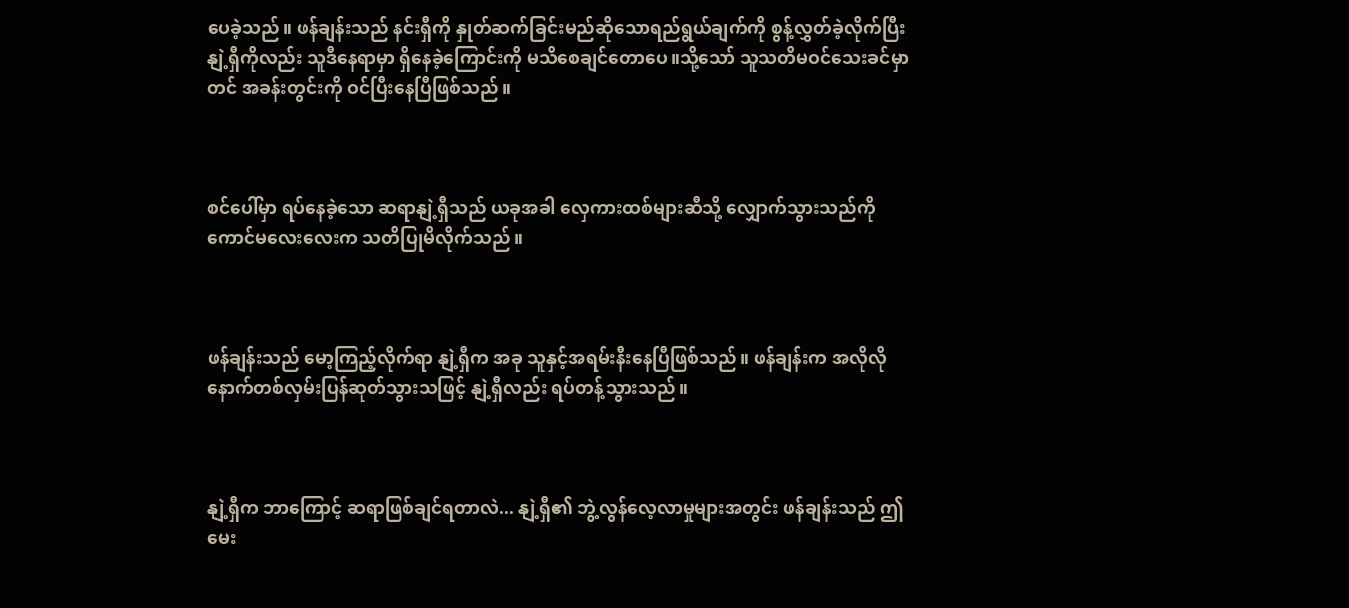ပေခဲ့သည်။ ဖန်ချန်းသည် နင်းရှီကို နှုတ်ဆက်ခြင်းမည်ဆိုသောရည်ရွယ်ချက်ကို စွန့်လွှတ်ခဲ့လိုက်ပြီး နျဲ့ရှီကိုလည်း သူဒီနေရာမှာ ရှိနေခဲ့ကြောင်းကို မသိစေချင်တောပေ။သို့သော် သူသတိမဝင်သေးခင်မှာတင် အခန်းတွင်းကို ဝင်ပြီးနေပြီဖြစ်သည်။



စင်ပေါ်မှာ ရပ်နေခဲ့သော ဆရာနျဲ့ရှီသည် ယခုအခါ လှေကားထစ်များဆီသို့ လျှောက်သွားသည်ကို ကောင်မလေးလေးက သတိပြုမိလိုက်သည်။



ဖန်ချန်းသည် မော့ကြည့်လိုက်ရာ နျဲ့ရှီက အခု သူနှင့်အရမ်းနီးနေပြီဖြစ်သည်။ ဖန်ချန်းက အလိုလိုနောက်တစ်လှမ်းပြန်ဆုတ်သွားသဖြင့် နျဲ့ရှီလည်း ရပ်တန့်သွားသည်။



နျဲ့ရှီက ဘာကြောင့် ဆရာဖြစ်ချင်ရတာလဲ... နျဲ့ရှီ၏ ဘွဲ့လွန်လေ့လာမှုများအတွင်း ဖန်ချန်းသည် ဤမေး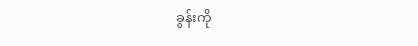ခွန်းကို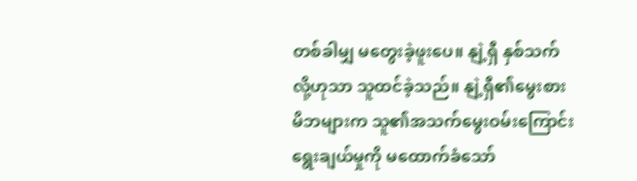တစ်ခါမျှ မတွေးခဲ့ဖူးပေ။ နျဲ့ရှီ နှစ်သက်လို့ဟုသာ သူထင်ခဲ့သည်။ နျဲ့ရှီ၏မွေးစားမိဘများက သူ၏အသက်မွေးဝမ်းကြောင်းရွေးချယ်မှုကို မထောက်ခံသော်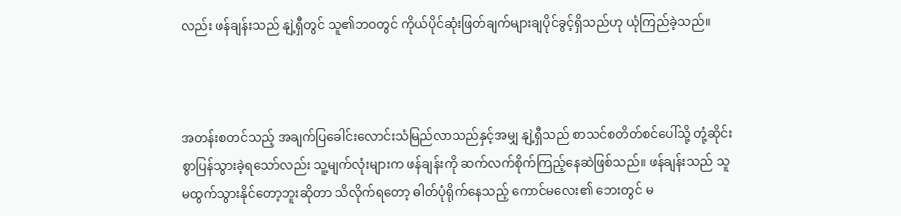လည်း ဖန်ချန်းသည် နျဲ့ရှီတွင် သူ၏ဘဝတွင် ကိုယ်ပိုင်ဆုံးဖြတ်ချက်များချပိုင်ခွင့်ရှိသည်ဟု ယုံကြည်ခဲ့သည်။



အတန်းစတင်သည့် အချက်ပြခေါင်းလောင်းသံမြည်လာသည်နှင့်အမျှ နျဲ့ရှီသည် စာသင်စတိတ်စင်ပေါ်သို့ တုံ့ဆိုင်းစွာပြန်သွားခဲ့ရသော်လည်း သူ့မျက်လုံးများက ဖန်ချန်းကို ဆက်လက်စိုက်ကြည့်နေဆဲဖြစ်သည်။ ဖန်ချန်းသည် သူ မထွက်သွားနိုင်တော့ဘူးဆိုတာ သိလိုက်ရတော့ ဓါတ်ပုံရိုက်နေသည့် ကောင်မလေး၏ ဘေးတွင် မ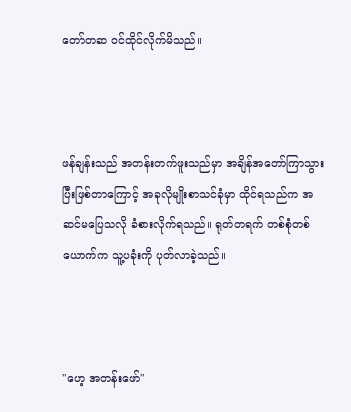တော်တဆ ဝင်ထိုင်လိုက်မိသည်။



ဖန်ချန်းသည် အတန်းတက်ဖူးသည်မှာ အချိန်အတော်ကြာသွားပြီးဖြစ်တာကြောင့် အခုလိုမျိုးစာသင်ခုံမှာ ထိုင်ရသည်က အဆင်မပြေသလို ခံစားလိုက်ရသည်။ ရုတ်တရက် တစ်စုံတစ်ယောက်က သူ့ပခုံးကို ပုတ်လာခဲ့သည်။



"ဟေ့ အတန်းဖော်"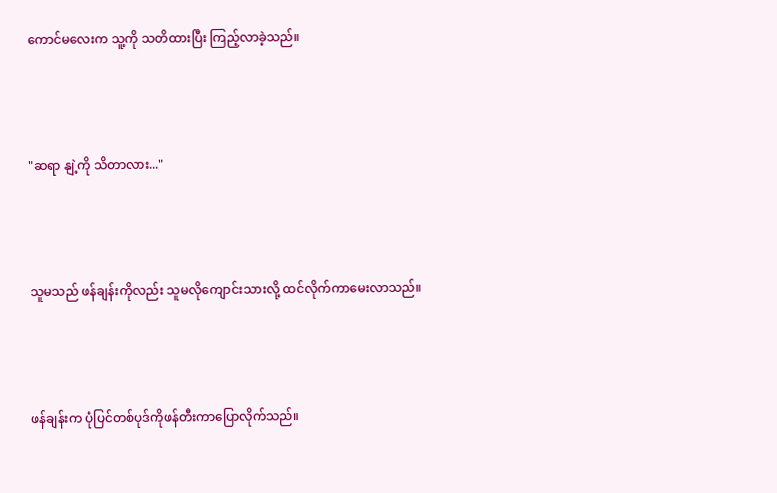ကောင်မလေးက သူ့ကို သတိထားပြီး ကြည့်လာခဲ့သည်။



"ဆရာ နျဲ့ကို သိတာလား..."



သူမသည် ဖန်ချန်းကိုလည်း သူမလိုကျောင်းသားလို့ ထင်လိုက်ကာမေးလာသည်။



ဖန်ချန်းက ပုံပြင်တစ်ပုဒ်ကိုဖန်တီးကာပြောလိုက်သည်။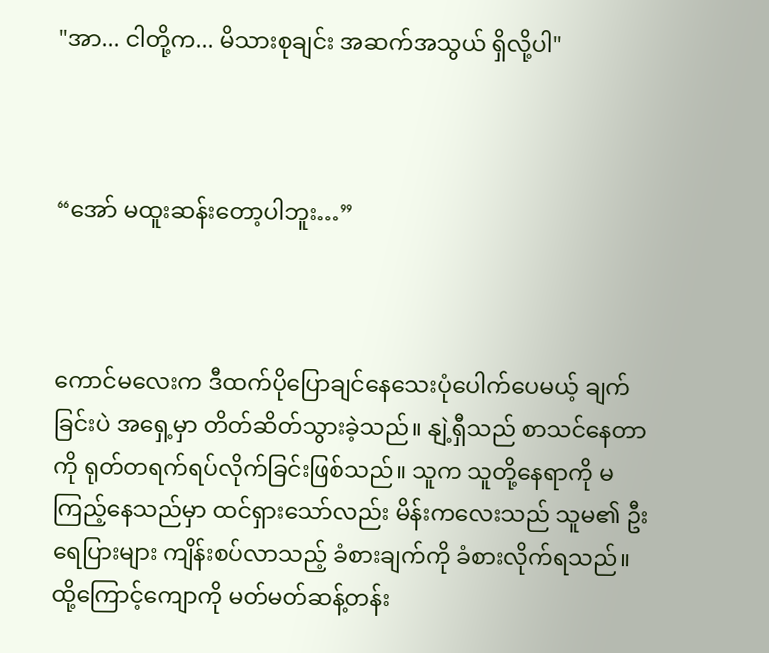"အာ... ငါတို့က... မိသားစုချင်း အဆက်အသွယ် ရှိလို့ပါ"



“အော် မထူးဆန်းတော့ပါဘူး…”



ကောင်မလေးက ဒီထက်ပိုပြောချင်နေသေးပုံပေါက်ပေမယ့် ချက်ခြင်းပဲ အရှေ့မှာ တိတ်ဆိတ်သွားခဲ့သည်။ နျဲ့ရှီသည် စာသင်နေတာကို ရုတ်တရက်ရပ်လိုက်ခြင်းဖြစ်သည်။ သူက သူတို့နေရာကို မကြည့်နေသည်မှာ ထင်ရှားသော်လည်း မိန်းကလေးသည် သူမ၏ ဦးရေပြားများ ကျိန်းစပ်လာသည့် ခံစားချက်ကို ခံစားလိုက်ရသည်။ ထို့ကြောင့်ကျောကို မတ်မတ်ဆန့်တန်း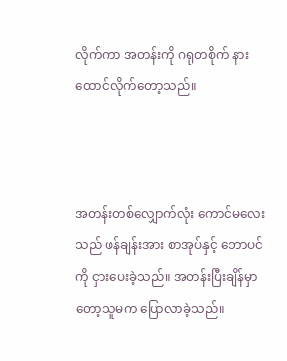လိုက်ကာ အတန်းကို ဂရုတစိုက် နားထောင်လိုက်တော့သည်။



အတန်းတစ်လျှောက်လုံး ကောင်မလေးသည် ဖန်ချန်းအား စာအုပ်နှင့် ဘောပင်ကို ငှားပေးခဲ့သည်။ အတန်းပြီးချိန်မှာတော့သူမက ပြောလာခဲ့သည်။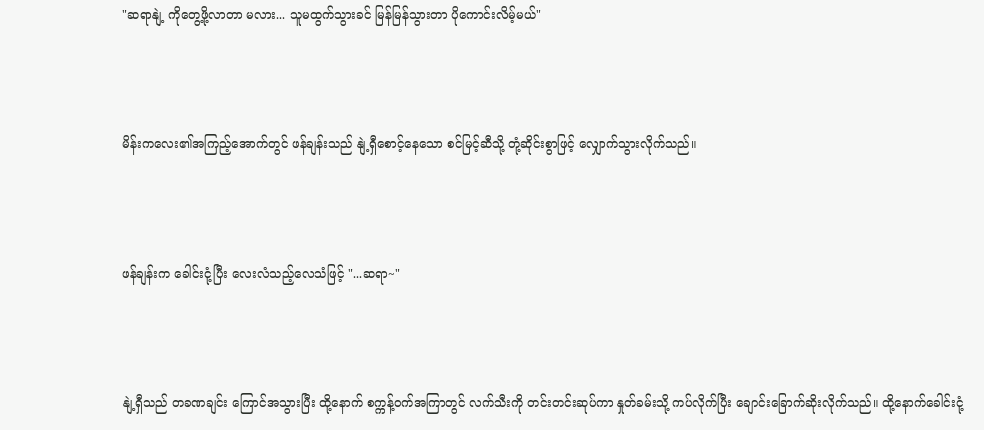"ဆရာနျဲ့ ကိုတွေ့ဖို့လာတာ မလား... သူမထွက်သွားခင် မြန်မြန်သွားတာ ပိုကောင်းလိမ့်မယ်"



မိန်းကလေး၏အကြည့်အောက်တွင် ဖန်ချန်းသည် နျဲ့ရှီစောင့်နေသော စင်မြင့်ဆီသို့ တုံ့ဆိုင်းစွာဖြင့် လျှောက်သွားလိုက်သည်။



ဖန်ချန်းက ခေါင်းငုံ့ပြီး လေးလံသည့်လေသံဖြင့် "...ဆရာ~"



နျဲ့ရှီသည် တခဏချင်း ကြောင်အသွားပြီး ထို့နောက် စက္ကန့်ဝက်အကြာတွင် လက်သီးကို တင်းတင်းဆုပ်ကာ နှုတ်ခမ်းသို့ ကပ်လိုက်ပြီး ချောင်းခြောက်ဆိုးလိုက်သည်။ ထို့နောက်ခေါင်းငုံ့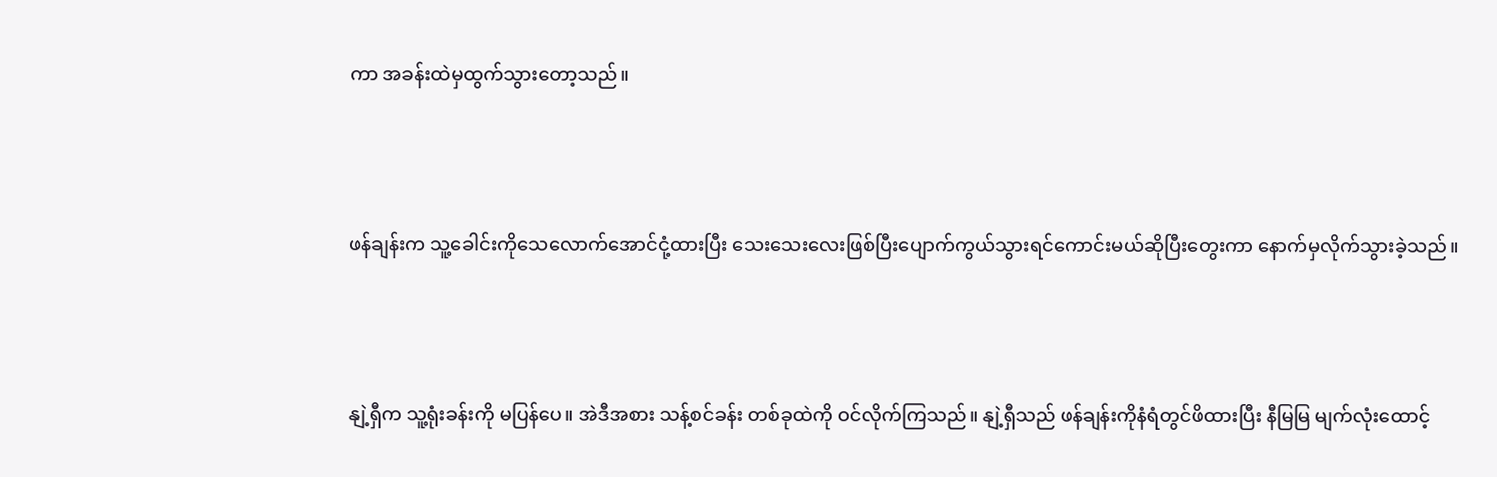ကာ အခန်းထဲမှထွက်သွားတော့သည်။



ဖန်ချန်းက သူ့ခေါင်းကိုသေလောက်အောင်ငုံ့ထားပြီး သေးသေးလေးဖြစ်ပြီးပျောက်ကွယ်သွားရင်ကောင်းမယ်ဆိုပြီးတွေးကာ နောက်မှလိုက်သွားခဲ့သည်။



နျဲ့ရှီက သူ့ရုံးခန်းကို မပြန်ပေ။ အဲဒီအစား သန့်စင်ခန်း တစ်ခုထဲကို ဝင်လိုက်ကြသည်။ နျဲ့ရှီသည် ဖန်ချန်းကိုနံရံတွင်ဖိထားပြီး နီမြမြ မျက်လုံးထောင့်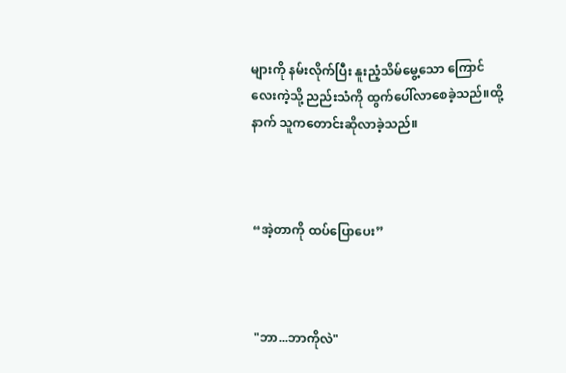များကို နမ်းလိုက်ပြီး နူးညံ့သိမ်မွေ့သော ကြောင်လေးကဲ့သို့ ညည်းသံကို ထွက်ပေါ်လာစေခဲ့သည်။ထို့နာက် သူကတောင်းဆိုလာခဲ့သည်။



“အဲ့တာကို ထပ်ပြောပေး”



"ဘာ...ဘာကိုလဲ"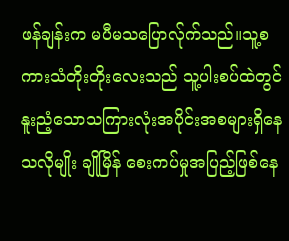ဖန်ချန်းက မပီမသပြောလ်ုက်သည်။သူ့စကားသံတိုးတိုးလေးသည် သူ့ပါးစပ်ထဲတွင် နူးညံ့သောသကြားလုံးအပိုင်းအစများရှိနေသလိုမျိုး ချိုမြိန် စေးကပ်မှုအပြည့်ဖြစ်နေ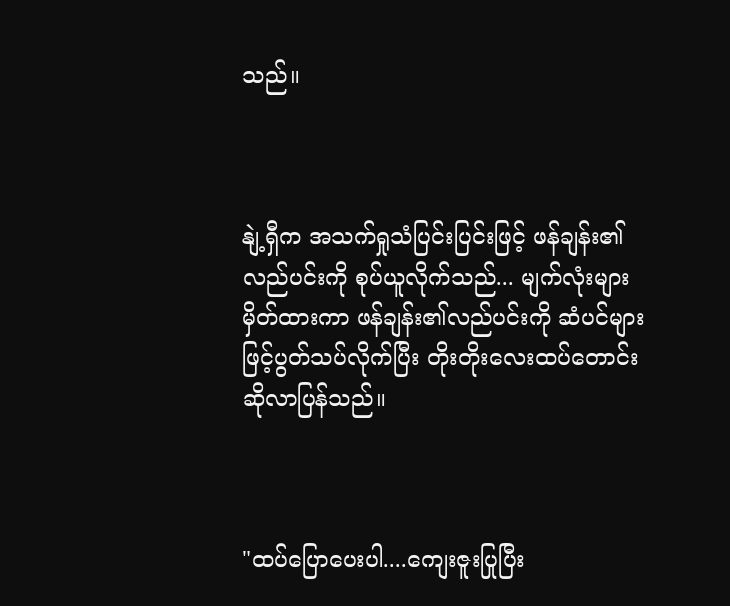သည်။



နျဲ့ရှီက အသက်ရှုသံပြင်းပြင်းဖြင့် ဖန်ချန်း၏လည်ပင်းကို စုပ်ယူလိုက်သည်... မျက်လုံးများမှိတ်ထားကာ ဖန်ချန်း၏လည်ပင်းကို ဆံပင်များဖြင့်ပွတ်သပ်လိုက်ပြီး တိုးတိုးလေးထပ်တောင်းဆိုလာပြန်သည်။



"ထပ်ပြောပေးပါ....ကျေးဇူးပြုပြီး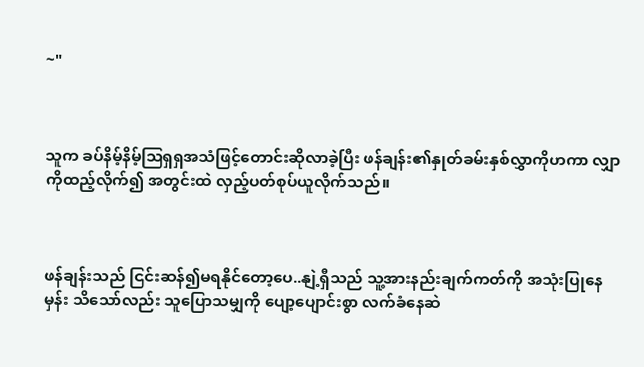~"



သူက ခပ်နိမ့်နိမ့်ဩရှရှအသံဖြင့်တောင်းဆိုလာခဲ့ပြီး ဖန်ချန်း၏နှုတ်ခမ်းနှစ်လွှာကိုဟကာ လျှာကိုထည့်လိုက်၍ အတွင်းထဲ လှည့်ပတ်စုပ်ယူလိုက်သည်။



ဖန်ချန်းသည် ငြင်းဆန်၍မရနိုင်တော့ပေ..နျဲ့ရှီသည် သူ့အားနည်းချက်ကတ်ကို အသုံးပြုနေမှန်း သိသော်လည်း သူပြောသမျှကို ပျော့ပျောင်းစွာ လက်ခံနေဆဲ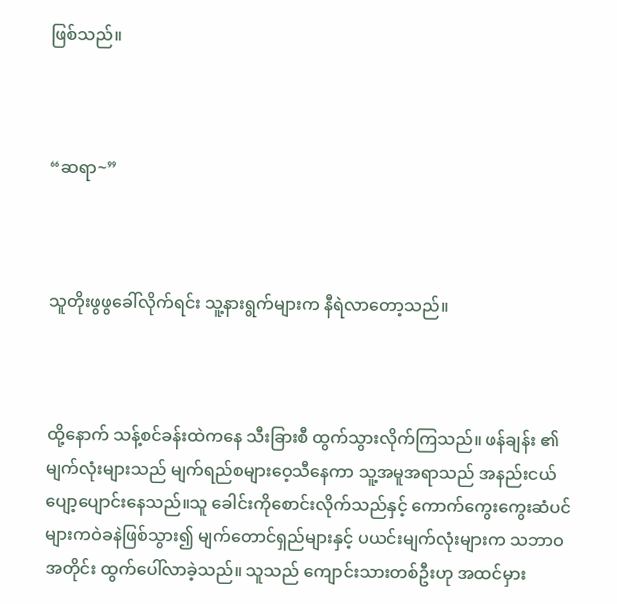ဖြစ်သည်။



“ဆရာ~”



သူတိုးဖွဖွခေါ်လိုက်ရင်း သူ့နားရွက်များက နီရဲလာတော့သည်။



ထို့နောက် သန့်စင်ခန်းထဲကနေ သီးခြားစီ ထွက်သွားလိုက်ကြသည်။ ဖန်ချန်း ၏မျက်လုံးများသည် မျက်ရည်စများဝေ့သီနေကာ သူ့အမူအရာသည် အနည်းငယ်ပျော့ပျောင်းနေသည်။သူ ခေါင်းကိုစောင်းလိုက်သည်နှင့် ကောက်ကွေးကွေးဆံပင်များကဝဲခနဲဖြစ်သွား၍ မျက်တောင်ရှည်များနှင့် ပယင်းမျက်လုံးများက သဘာဝအတိုင်း ထွက်ပေါ်လာခဲ့သည်။ သူသည် ကျောင်းသားတစ်ဦးဟု အထင်မှား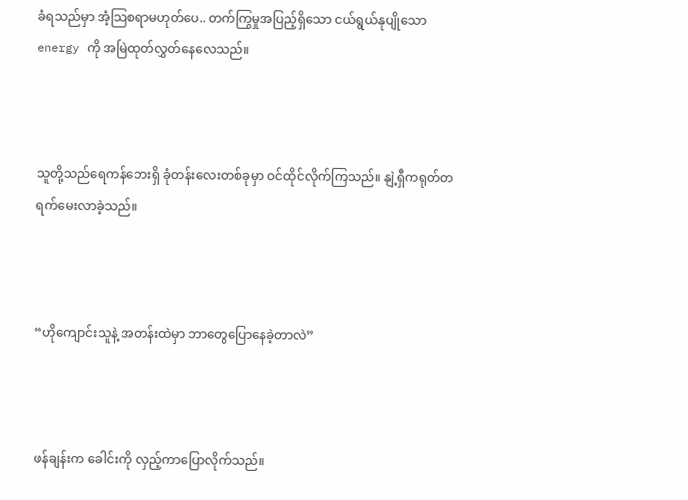ခံရသည်မှာ အံ့သြစရာမဟုတ်ပေ.. တက်ကြွမှုအပြည့်ရှိသော ငယ်ရွယ်နုပျိုသော energy ကို အမြဲထုတ်လွှတ်နေလေသည်။



သူတို့သည်ရေကန်ဘေးရှိ ခုံတန်းလေးတစ်ခုမှာ ဝင်ထိုင်လိုက်ကြသည်။ နျဲ့ရှီကရုတ်တရက်မေးလာခဲ့သည်။



“ဟိုကျောင်းသူနဲ့ အတန်းထဲမှာ ဘာတွေပြောနေခဲ့တာလဲ”



ဖန်ချန်းက ခေါင်းကို လှည့်ကာပြောလိုက်သည်။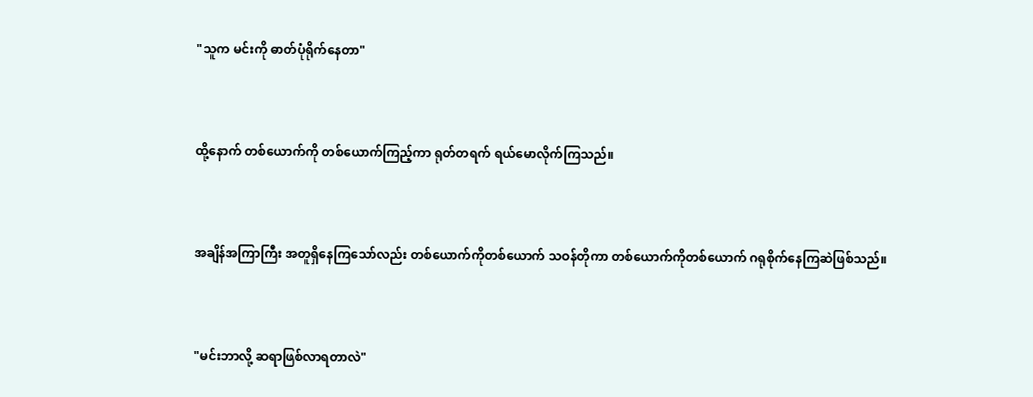"သူက မင်းကို ဓာတ်ပုံရိုက်နေတာ"



ထို့နောက် တစ်ယောက်ကို တစ်ယောက်ကြည့်ကာ ရုတ်တရက် ရယ်မောလိုက်ကြသည်။



အချိန်အကြာကြီး အတူရှိနေကြသော်လည်း တစ်ယောက်ကိုတစ်ယောက် သဝန်တိုကာ တစ်ယောက်ကိုတစ်ယောက် ဂရုစိုက်နေကြဆဲဖြစ်သည်။



"မင်းဘာလို့ ဆရာဖြစ်လာရတာလဲ"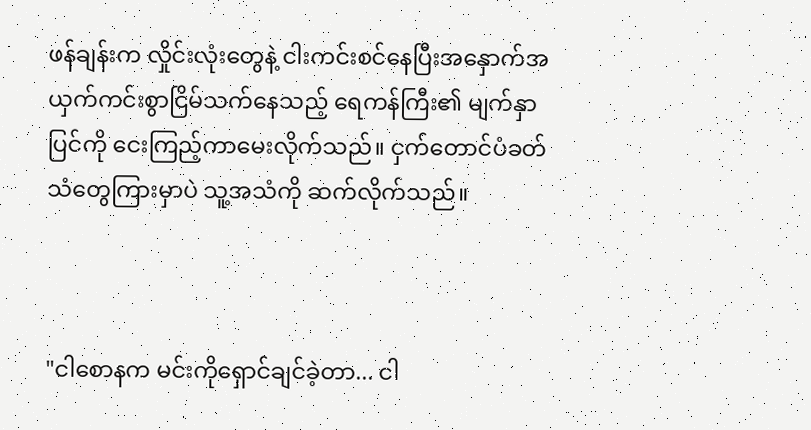ဖန်ချန်းက လှိုင်းလုံးတွေနဲ့ ငါးကင်းစင်နေပြီးအနှောက်အယှက်ကင်းစွာငြိမ်သက်နေသည့် ရေကန်ကြီး၏ မျက်နှာပြင်ကို ငေးကြည့်ကာမေးလိုက်သည်။ ငှက်တောင်ပံခတ်သံတွေကြားမှာပဲ သူ့အသံကို ဆက်လိုက်သည်။



"ငါစောနက မင်းကိုရှောင်ချင်ခဲ့တာ... ငါ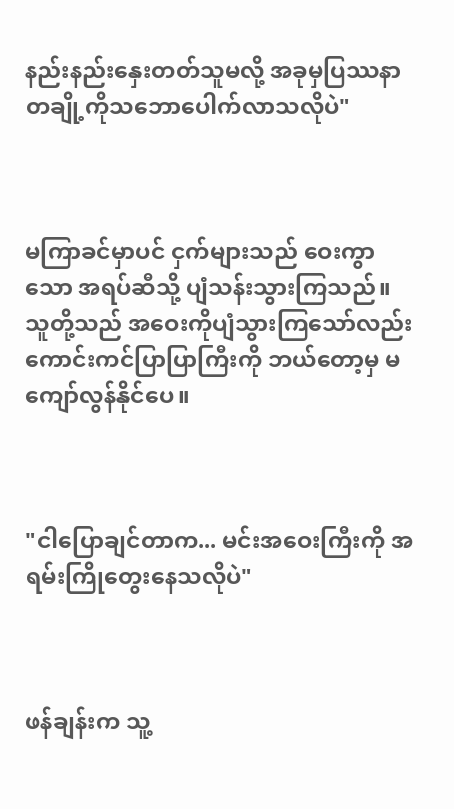နည်းနည်းနှေးတတ်သူမလို့ အခုမှပြဿနာတချို့ကိုသဘောပေါက်လာသလိုပဲ"



မကြာခင်မှာပင် ငှက်များသည် ဝေးကွာသော အရပ်ဆီသို့ ပျံသန်းသွားကြသည်။သူတို့သည် အဝေးကိုပျံသွားကြသော်လည်း ကောင်းကင်ပြာပြာကြီးကို ဘယ်တော့မှ မကျော်လွန်နိုင်ပေ။



"ငါပြောချင်တာက... မင်းအဝေးကြီးကို အရမ်းကြိုတွေးနေသလိုပဲ"



ဖန်ချန်းက သူ့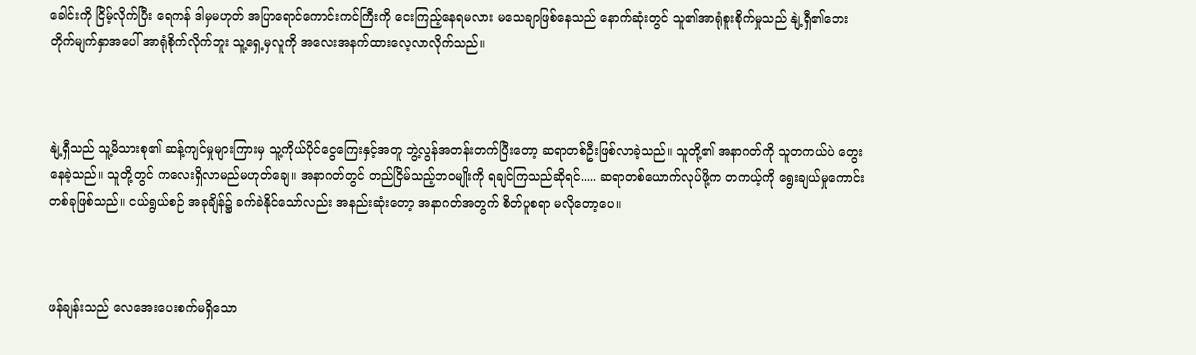ခေါင်းကို ငြိမ့်လိုက်ပြီး ရေကန် ဒါမှမဟုတ် အပြာရောင်ကောင်းကင်ကြီးကို ငေးကြည့်နေရမလား မသေချာဖြစ်နေသည် နောက်ဆုံးတွင် သူ၏အာရုံစူးစိုက်မှုသည် နျဲ့ရှီ၏ဘေးတိုက်မျက်နှာအပေါ် အာရုံစိုက်လိုက်ဘူး သူ့ရှေ့မှလူကို အလေးအနက်ထားလေ့လာလိုက်သည်။



နျဲ့ရှီသည် သူ့မိသားစု၏ ဆန့်ကျင်မှုများကြားမှ သူ့ကိုယ်ပိုင်ငွေကြေးနှင့်အတူ ဘွဲ့လွန်အတန်းတက်ပြီးတော့ ဆရာတစ်ဦးဖြစ်လာခဲ့သည်။ သူတို့၏ အနာဂတ်ကို သူတကယ်ပဲ တွေးနေခဲ့သည်။ သူတို့တွင် ကလေးရှိလာမည်မဟုတ်ချေ။ အနာဂတ်တွင် တည်ငြိမ်သည့်ဘဝမျိုးကို ရချင်ကြသည်ဆိုရင်..... ဆရာတစ်ယောက်လုပ်ဖို့က တကယ့်ကို ရွေးချယ်မှုကောင်းတစ်ခုဖြစ်သည်။ ငယ်ရွယ်စဉ် အခုချိန်၌ ခက်ခဲနိုင်သော်လည်း အနည်းဆုံးတော့ အနာဂတ်အတွက် စိတ်ပူစရာ မလိုတော့ပေ။



ဖန်ချန်းသည် လေအေးပေးစက်မရှိသော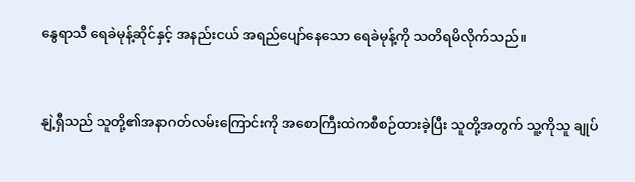နွေရာသီ ရေခဲမုန့်ဆိုင်နှင့် အနည်းငယ် အရည်ပျော်နေသော ရေခဲမုန့်ကို သတိရမိလိုက်သည်။



နျဲ့ရှီသည် သူတို့၏အနာဂတ်လမ်းကြောင်းကို အစောကြီးထဲကစီစဉ်ထားခဲ့ပြီး သူတို့အတွက် သူ့ကိုသူ ချုပ်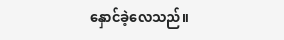နှောင်ခဲ့လေသည်။